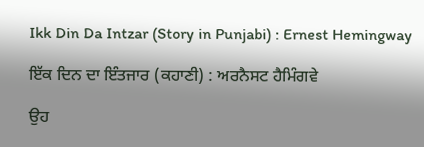Ikk Din Da Intzar (Story in Punjabi) : Ernest Hemingway

ਇੱਕ ਦਿਨ ਦਾ ਇੰਤਜਾਰ (ਕਹਾਣੀ) : ਅਰਨੈਸਟ ਹੈਮਿੰਗਵੇ

ਉਹ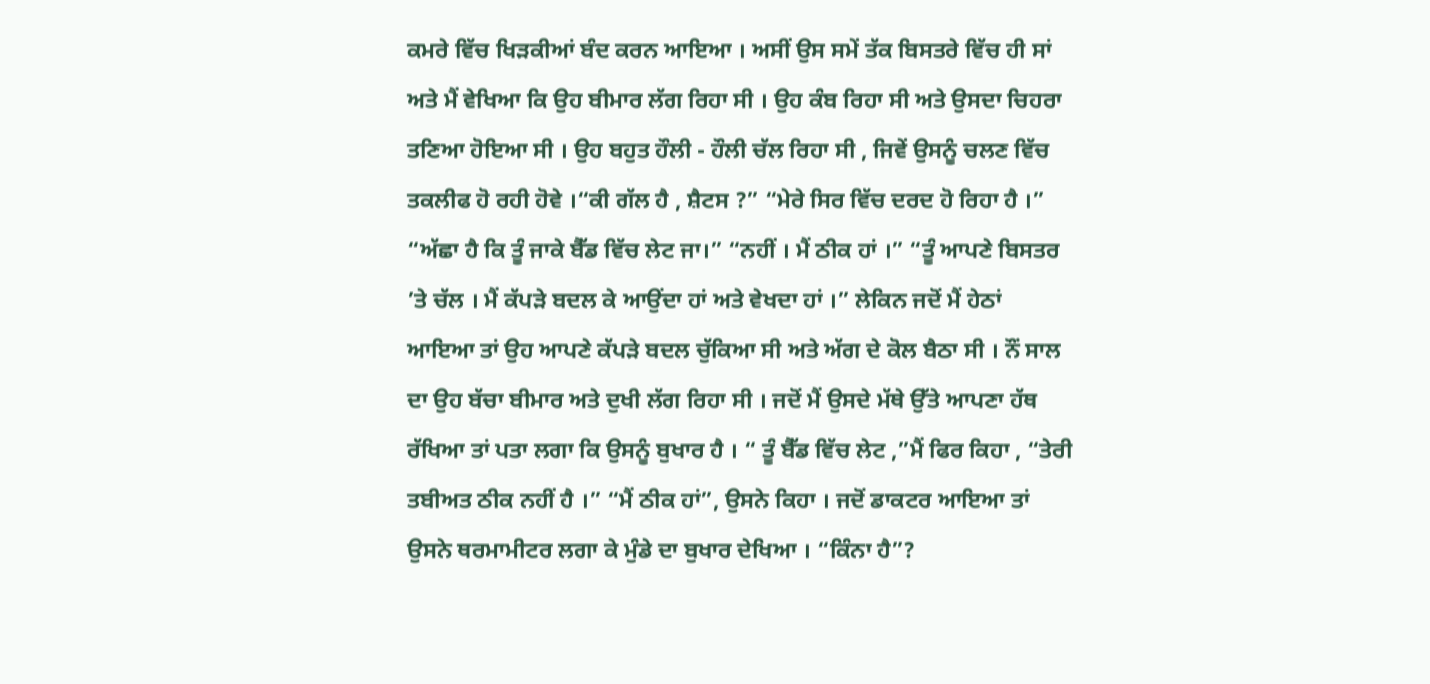ਕਮਰੇ ਵਿੱਚ ਖਿੜਕੀਆਂ ਬੰਦ ਕਰਨ ਆਇਆ । ਅਸੀਂ ਉਸ ਸਮੇਂ ਤੱਕ ਬਿਸਤਰੇ ਵਿੱਚ ਹੀ ਸਾਂ ਅਤੇ ਮੈਂ ਵੇਖਿਆ ਕਿ ਉਹ ਬੀਮਾਰ ਲੱਗ ਰਿਹਾ ਸੀ । ਉਹ ਕੰਬ ਰਿਹਾ ਸੀ ਅਤੇ ਉਸਦਾ ਚਿਹਰਾ ਤਣਿਆ ਹੋਇਆ ਸੀ । ਉਹ ਬਹੁਤ ਹੌਲੀ - ਹੌਲੀ ਚੱਲ ਰਿਹਾ ਸੀ , ਜਿਵੇਂ ਉਸਨੂੰ ਚਲਣ ਵਿੱਚ ਤਕਲੀਫ ਹੋ ਰਹੀ ਹੋਵੇ ।“ਕੀ ਗੱਲ ਹੈ , ਸ਼ੈਟਸ ?” “ਮੇਰੇ ਸਿਰ ਵਿੱਚ ਦਰਦ ਹੋ ਰਿਹਾ ਹੈ ।” “ਅੱਛਾ ਹੈ ਕਿ ਤੂੰ ਜਾਕੇ ਬੈੱਡ ਵਿੱਚ ਲੇਟ ਜਾ।” “ਨਹੀਂ । ਮੈਂ ਠੀਕ ਹਾਂ ।” “ਤੂੰ ਆਪਣੇ ਬਿਸਤਰ ’ਤੇ ਚੱਲ । ਮੈਂ ਕੱਪੜੇ ਬਦਲ ਕੇ ਆਉਂਦਾ ਹਾਂ ਅਤੇ ਵੇਖਦਾ ਹਾਂ ।” ਲੇਕਿਨ ਜਦੋਂ ਮੈਂ ਹੇਠਾਂ ਆਇਆ ਤਾਂ ਉਹ ਆਪਣੇ ਕੱਪੜੇ ਬਦਲ ਚੁੱਕਿਆ ਸੀ ਅਤੇ ਅੱਗ ਦੇ ਕੋਲ ਬੈਠਾ ਸੀ । ਨੌਂ ਸਾਲ ਦਾ ਉਹ ਬੱਚਾ ਬੀਮਾਰ ਅਤੇ ਦੁਖੀ ਲੱਗ ਰਿਹਾ ਸੀ । ਜਦੋਂ ਮੈਂ ਉਸਦੇ ਮੱਥੇ ਉੱਤੇ ਆਪਣਾ ਹੱਥ ਰੱਖਿਆ ਤਾਂ ਪਤਾ ਲਗਾ ਕਿ ਉਸਨੂੰ ਬੁਖਾਰ ਹੈ । “ ਤੂੰ ਬੈੱਡ ਵਿੱਚ ਲੇਟ ,”ਮੈਂ ਫਿਰ ਕਿਹਾ , “ਤੇਰੀ ਤਬੀਅਤ ਠੀਕ ਨਹੀਂ ਹੈ ।” “ਮੈਂ ਠੀਕ ਹਾਂ”, ਉਸਨੇ ਕਿਹਾ । ਜਦੋਂ ਡਾਕਟਰ ਆਇਆ ਤਾਂ ਉਸਨੇ ਥਰਮਾਮੀਟਰ ਲਗਾ ਕੇ ਮੁੰਡੇ ਦਾ ਬੁਖਾਰ ਦੇਖਿਆ । “ਕਿੰਨਾ ਹੈ”?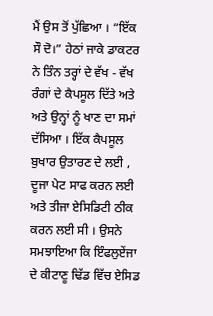ਮੈਂ ਉਸ ਤੋਂ ਪੁੱਛਿਆ । “ਇੱਕ ਸੌ ਦੋ।” ਹੇਠਾਂ ਜਾਕੇ ਡਾਕਟਰ ਨੇ ਤਿੰਨ ਤਰ੍ਹਾਂ ਦੇ ਵੱਖ - ਵੱਖ ਰੰਗਾਂ ਦੇ ਕੈਪਸੂਲ ਦਿੱਤੇ ਅਤੇ ਅਤੇ ਉਨ੍ਹਾਂ ਨੂੰ ਖਾਣ ਦਾ ਸਮਾਂ ਦੱਸਿਆ । ਇੱਕ ਕੈਪਸੂਲ ਬੁਖਾਰ ਉਤਾਰਣ ਦੇ ਲਈ , ਦੂਜਾ ਪੇਟ ਸਾਫ ਕਰਨ ਲਈ ਅਤੇ ਤੀਜਾ ਏਸਿਡਿਟੀ ਠੀਕ ਕਰਨ ਲਈ ਸੀ । ਉਸਨੇ ਸਮਝਾਇਆ ਕਿ ਇੰਫਲੁਏਂਜਾ ਦੇ ਕੀਟਾਣੂ ਢਿੱਡ ਵਿੱਚ ਏਸਿਡ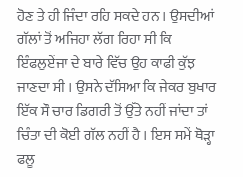ਹੋਣ ਤੇ ਹੀ ਜਿੰਦਾ ਰਹਿ ਸਕਦੇ ਹਨ । ਉਸਦੀਆਂ ਗੱਲਾਂ ਤੋਂ ਅਜਿਹਾ ਲੱਗ ਰਿਹਾ ਸੀ ਕਿ ਇੰਫਲੁਏਂਜਾ ਦੇ ਬਾਰੇ ਵਿੱਚ ਉਹ ਕਾਫੀ ਕੁੱਝ ਜਾਣਦਾ ਸੀ । ਉਸਨੇ ਦੱਸਿਆ ਕਿ ਜੇਕਰ ਬੁਖਾਰ ਇੱਕ ਸੌ ਚਾਰ ਡਿਗਰੀ ਤੋਂ ਉੱਤੇ ਨਹੀਂ ਜਾਂਦਾ ਤਾਂ ਚਿੰਤਾ ਦੀ ਕੋਈ ਗੱਲ ਨਹੀਂ ਹੈ । ਇਸ ਸਮੇਂ ਥੋੜ੍ਹਾ ਫਲੂ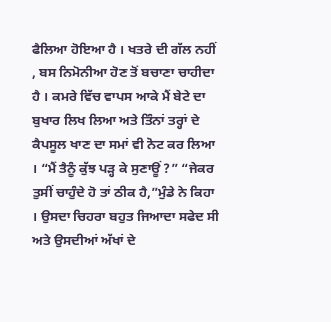ਫੈਲਿਆ ਹੋਇਆ ਹੈ । ਖਤਰੇ ਦੀ ਗੱਲ ਨਹੀਂ , ਬਸ ਨਿਮੋਨੀਆ ਹੋਣ ਤੋਂ ਬਚਾਣਾ ਚਾਹੀਦਾ ਹੈ । ਕਮਰੇ ਵਿੱਚ ਵਾਪਸ ਆਕੇ ਮੈਂ ਬੇਟੇ ਦਾ ਬੁਖਾਰ ਲਿਖ ਲਿਆ ਅਤੇ ਤਿੰਨਾਂ ਤਰ੍ਹਾਂ ਦੇ ਕੈਪਸੂਲ ਖਾਣ ਦਾ ਸਮਾਂ ਵੀ ਨੋਟ ਕਰ ਲਿਆ । “ਮੈਂ ਤੈਨੂੰ ਕੁੱਝ ਪੜ੍ਹ ਕੇ ਸੁਣਾਊਂ ?” “ਜੇਕਰ ਤੁਸੀਂ ਚਾਹੁੰਦੇ ਹੋ ਤਾਂ ਠੀਕ ਹੈ,”ਮੁੰਡੇ ਨੇ ਕਿਹਾ । ਉਸਦਾ ਚਿਹਰਾ ਬਹੁਤ ਜਿਆਦਾ ਸਫੇਦ ਸੀ ਅਤੇ ਉਸਦੀਆਂ ਅੱਖਾਂ ਦੇ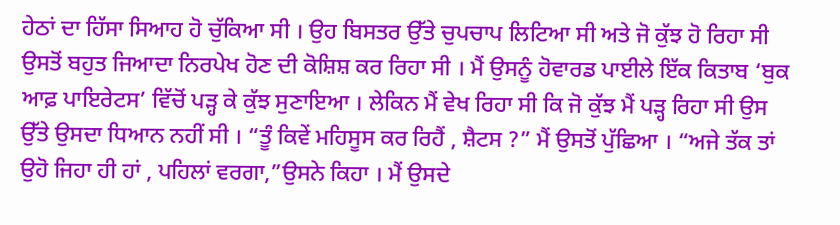ਹੇਠਾਂ ਦਾ ਹਿੱਸਾ ਸਿਆਹ ਹੋ ਚੁੱਕਿਆ ਸੀ । ਉਹ ਬਿਸਤਰ ਉੱਤੇ ਚੁਪਚਾਪ ਲਿਟਿਆ ਸੀ ਅਤੇ ਜੋ ਕੁੱਝ ਹੋ ਰਿਹਾ ਸੀ ਉਸਤੋਂ ਬਹੁਤ ਜਿਆਦਾ ਨਿਰਪੇਖ ਹੋਣ ਦੀ ਕੋਸ਼ਿਸ਼ ਕਰ ਰਿਹਾ ਸੀ । ਮੈਂ ਉਸਨੂੰ ਹੋਵਾਰਡ ਪਾਈਲੇ ਇੱਕ ਕਿਤਾਬ ‘ਬੁਕ ਆਫ਼ ਪਾਇਰੇਟਸ’ ਵਿੱਚੋਂ ਪੜ੍ਹ ਕੇ ਕੁੱਝ ਸੁਣਾਇਆ । ਲੇਕਿਨ ਮੈਂ ਵੇਖ ਰਿਹਾ ਸੀ ਕਿ ਜੋ ਕੁੱਝ ਮੈਂ ਪੜ੍ਹ ਰਿਹਾ ਸੀ ਉਸ ਉੱਤੇ ਉਸਦਾ ਧਿਆਨ ਨਹੀਂ ਸੀ । “ਤੂੰ ਕਿਵੇਂ ਮਹਿਸੂਸ ਕਰ ਰਿਹੈਂ , ਸ਼ੈਟਸ ?” ਮੈਂ ਉਸਤੋਂ ਪੁੱਛਿਆ । “ਅਜੇ ਤੱਕ ਤਾਂ ਉਹੋ ਜਿਹਾ ਹੀ ਹਾਂ , ਪਹਿਲਾਂ ਵਰਗਾ,”ਉਸਨੇ ਕਿਹਾ । ਮੈਂ ਉਸਦੇ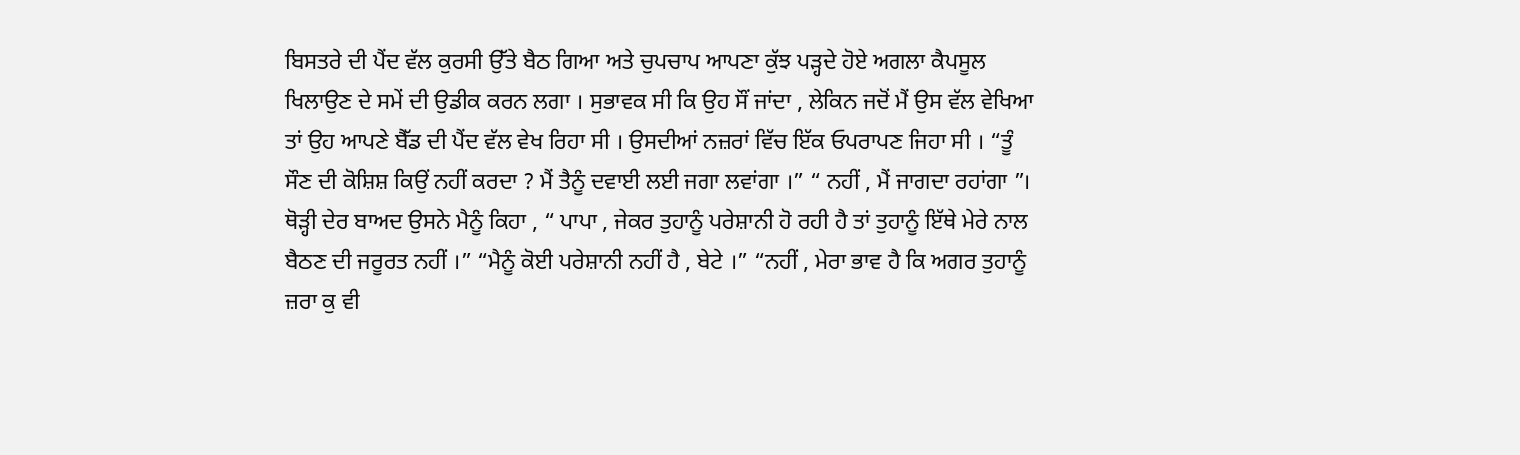ਬਿਸਤਰੇ ਦੀ ਪੈਂਦ ਵੱਲ ਕੁਰਸੀ ਉੱਤੇ ਬੈਠ ਗਿਆ ਅਤੇ ਚੁਪਚਾਪ ਆਪਣਾ ਕੁੱਝ ਪੜ੍ਹਦੇ ਹੋਏ ਅਗਲਾ ਕੈਪਸੂਲ ਖਿਲਾਉਣ ਦੇ ਸਮੇਂ ਦੀ ਉਡੀਕ ਕਰਨ ਲਗਾ । ਸੁਭਾਵਕ ਸੀ ਕਿ ਉਹ ਸੌਂ ਜਾਂਦਾ , ਲੇਕਿਨ ਜਦੋਂ ਮੈਂ ਉਸ ਵੱਲ ਵੇਖਿਆ ਤਾਂ ਉਹ ਆਪਣੇ ਬੈੱਡ ਦੀ ਪੈਂਦ ਵੱਲ ਵੇਖ ਰਿਹਾ ਸੀ । ਉਸਦੀਆਂ ਨਜ਼ਰਾਂ ਵਿੱਚ ਇੱਕ ਓਪਰਾਪਣ ਜਿਹਾ ਸੀ । “ਤੂੰ ਸੌਣ ਦੀ ਕੋਸ਼ਿਸ਼ ਕਿਉਂ ਨਹੀਂ ਕਰਦਾ ? ਮੈਂ ਤੈਨੂੰ ਦਵਾਈ ਲਈ ਜਗਾ ਲਵਾਂਗਾ ।” “ ਨਹੀਂ , ਮੈਂ ਜਾਗਦਾ ਰਹਾਂਗਾ ”। ਥੋੜ੍ਹੀ ਦੇਰ ਬਾਅਦ ਉਸਨੇ ਮੈਨੂੰ ਕਿਹਾ , “ ਪਾਪਾ , ਜੇਕਰ ਤੁਹਾਨੂੰ ਪਰੇਸ਼ਾਨੀ ਹੋ ਰਹੀ ਹੈ ਤਾਂ ਤੁਹਾਨੂੰ ਇੱਥੇ ਮੇਰੇ ਨਾਲ ਬੈਠਣ ਦੀ ਜਰੂਰਤ ਨਹੀਂ ।” “ਮੈਨੂੰ ਕੋਈ ਪਰੇਸ਼ਾਨੀ ਨਹੀਂ ਹੈ , ਬੇਟੇ ।” “ਨਹੀਂ , ਮੇਰਾ ਭਾਵ ਹੈ ਕਿ ਅਗਰ ਤੁਹਾਨੂੰ ਜ਼ਰਾ ਕੁ ਵੀ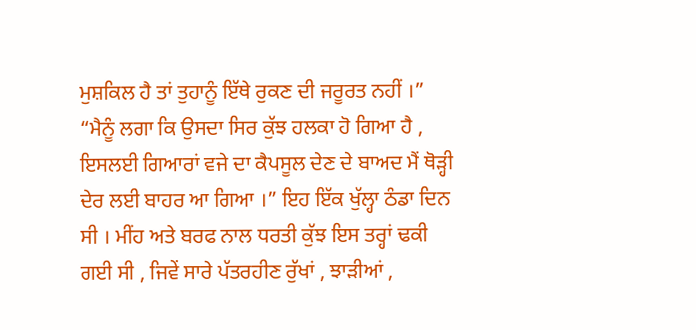ਮੁਸ਼ਕਿਲ ਹੈ ਤਾਂ ਤੁਹਾਨੂੰ ਇੱਥੇ ਰੁਕਣ ਦੀ ਜਰੂਰਤ ਨਹੀਂ ।” “ਮੈਨੂੰ ਲਗਾ ਕਿ ਉਸਦਾ ਸਿਰ ਕੁੱਝ ਹਲਕਾ ਹੋ ਗਿਆ ਹੈ , ਇਸਲਈ ਗਿਆਰਾਂ ਵਜੇ ਦਾ ਕੈਪਸੂਲ ਦੇਣ ਦੇ ਬਾਅਦ ਮੈਂ ਥੋੜ੍ਹੀ ਦੇਰ ਲਈ ਬਾਹਰ ਆ ਗਿਆ ।” ਇਹ ਇੱਕ ਖੁੱਲ੍ਹਾ ਠੰਡਾ ਦਿਨ ਸੀ । ਮੀਂਹ ਅਤੇ ਬਰਫ ਨਾਲ ਧਰਤੀ ਕੁੱਝ ਇਸ ਤਰ੍ਹਾਂ ਢਕੀ ਗਈ ਸੀ , ਜਿਵੇਂ ਸਾਰੇ ਪੱਤਰਹੀਣ ਰੁੱਖਾਂ , ਝਾੜੀਆਂ ,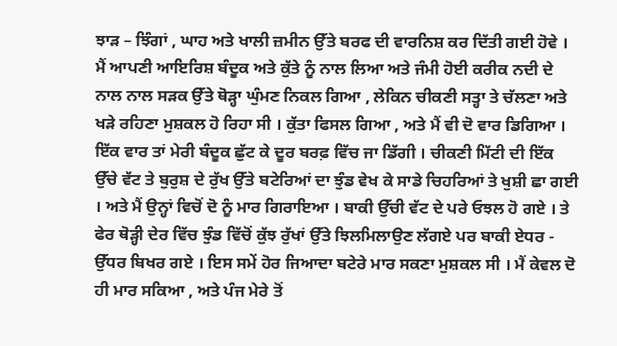ਝਾੜ – ਝਿੰਗਾਂ , ਘਾਹ ਅਤੇ ਖਾਲੀ ਜ਼ਮੀਨ ਉੱਤੇ ਬਰਫ ਦੀ ਵਾਰਨਿਸ਼ ਕਰ ਦਿੱਤੀ ਗਈ ਹੋਵੇ । ਮੈਂ ਆਪਣੀ ਆਇਰਿਸ਼ ਬੰਦੂਕ ਅਤੇ ਕੁੱਤੇ ਨੂੰ ਨਾਲ ਲਿਆ ਅਤੇ ਜੰਮੀ ਹੋਈ ਕਰੀਕ ਨਦੀ ਦੇ ਨਾਲ ਨਾਲ ਸੜਕ ਉੱਤੇ ਥੋੜ੍ਹਾ ਘੁੰਮਣ ਨਿਕਲ ਗਿਆ , ਲੇਕਿਨ ਚੀਕਣੀ ਸਤ੍ਹਾ ਤੇ ਚੱਲਣਾ ਅਤੇ ਖੜੇ ਰਹਿਣਾ ਮੁਸ਼ਕਲ ਹੋ ਰਿਹਾ ਸੀ । ਕੁੱਤਾ ਫਿਸਲ ਗਿਆ , ਅਤੇ ਮੈਂ ਵੀ ਦੋ ਵਾਰ ਡਿਗਿਆ । ਇੱਕ ਵਾਰ ਤਾਂ ਮੇਰੀ ਬੰਦੂਕ ਛੁੱਟ ਕੇ ਦੂਰ ਬਰਫ਼ ਵਿੱਚ ਜਾ ਡਿੱਗੀ । ਚੀਕਣੀ ਮਿੱਟੀ ਦੀ ਇੱਕ ਉੱਚੇ ਵੱਟ ਤੇ ਬੁਰੁਸ਼ ਦੇ ਰੁੱਖ ਉੱਤੇ ਬਟੇਰਿਆਂ ਦਾ ਝੁੰਡ ਵੇਖ ਕੇ ਸਾਡੇ ਚਿਹਰਿਆਂ ਤੇ ਖੁਸ਼ੀ ਛਾ ਗਈ । ਅਤੇ ਮੈਂ ਉਨ੍ਹਾਂ ਵਿਚੋਂ ਦੋ ਨੂੰ ਮਾਰ ਗਿਰਾਇਆ । ਬਾਕੀ ਉੱਚੀ ਵੱਟ ਦੇ ਪਰੇ ਓਝਲ ਹੋ ਗਏ । ਤੇ ਫੇਰ ਥੋੜ੍ਹੀ ਦੇਰ ਵਿੱਚ ਝੁੰਡ ਵਿੱਚੋਂ ਕੁੱਝ ਰੁੱਖਾਂ ਉੱਤੇ ਝਿਲਮਿਲਾਉਣ ਲੱਗਏ ਪਰ ਬਾਕੀ ਏਧਰ - ਉੱਧਰ ਬਿਖਰ ਗਏ । ਇਸ ਸਮੇਂ ਹੋਰ ਜਿਆਦਾ ਬਟੇਰੇ ਮਾਰ ਸਕਣਾ ਮੁਸ਼ਕਲ ਸੀ । ਮੈਂ ਕੇਵਲ ਦੋ ਹੀ ਮਾਰ ਸਕਿਆ , ਅਤੇ ਪੰਜ ਮੇਰੇ ਤੋਂ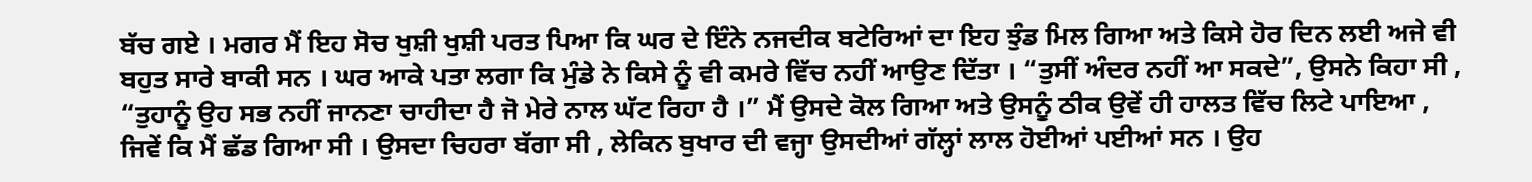ਬੱਚ ਗਏ । ਮਗਰ ਮੈਂ ਇਹ ਸੋਚ ਖੁਸ਼ੀ ਖੁਸ਼ੀ ਪਰਤ ਪਿਆ ਕਿ ਘਰ ਦੇ ਇੰਨੇ ਨਜਦੀਕ ਬਟੇਰਿਆਂ ਦਾ ਇਹ ਝੁੰਡ ਮਿਲ ਗਿਆ ਅਤੇ ਕਿਸੇ ਹੋਰ ਦਿਨ ਲਈ ਅਜੇ ਵੀ ਬਹੁਤ ਸਾਰੇ ਬਾਕੀ ਸਨ । ਘਰ ਆਕੇ ਪਤਾ ਲਗਾ ਕਿ ਮੁੰਡੇ ਨੇ ਕਿਸੇ ਨੂੰ ਵੀ ਕਮਰੇ ਵਿੱਚ ਨਹੀਂ ਆਉਣ ਦਿੱਤਾ । “ਤੁਸੀਂ ਅੰਦਰ ਨਹੀਂ ਆ ਸਕਦੇ”, ਉਸਨੇ ਕਿਹਾ ਸੀ , “ਤੁਹਾਨੂੰ ਉਹ ਸਭ ਨਹੀਂ ਜਾਨਣਾ ਚਾਹੀਦਾ ਹੈ ਜੋ ਮੇਰੇ ਨਾਲ ਘੱਟ ਰਿਹਾ ਹੈ ।” ਮੈਂ ਉਸਦੇ ਕੋਲ ਗਿਆ ਅਤੇ ਉਸਨੂੰ ਠੀਕ ਉਵੇਂ ਹੀ ਹਾਲਤ ਵਿੱਚ ਲਿਟੇ ਪਾਇਆ , ਜਿਵੇਂ ‌ਕਿ ਮੈਂ ਛੱਡ ਗਿਆ ਸੀ । ਉਸਦਾ ਚਿਹਰਾ ਬੱਗਾ ਸੀ , ਲੇਕਿਨ ਬੁਖਾਰ ਦੀ ਵਜ੍ਹਾ ਉਸਦੀਆਂ ਗੱਲ੍ਹਾਂ ਲਾਲ ਹੋਈਆਂ ਪਈਆਂ ਸਨ । ਉਹ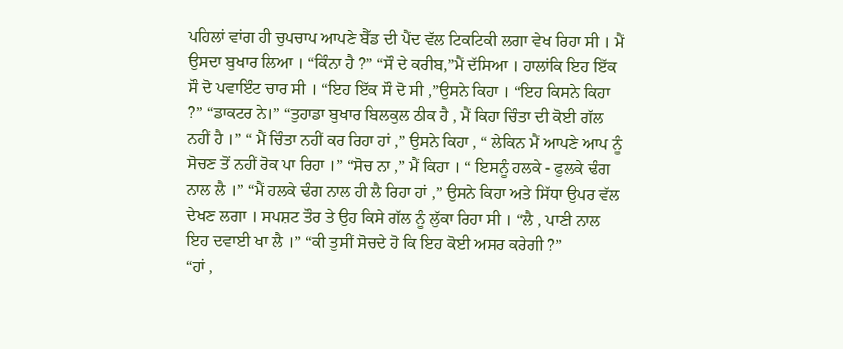ਪਹਿਲਾਂ ਵਾਂਗ ਹੀ ਚੁਪਚਾਪ ਆਪਣੇ ਬੈੱਡ ਦੀ ਪੈਂਦ ਵੱਲ ਟਿਕਟਿਕੀ ਲਗਾ ਵੇਖ ਰਿਹਾ ਸੀ । ਮੈਂ ਉਸਦਾ ਬੁਖਾਰ ਲਿਆ । “ਕਿੰਨਾ ਹੈ ?” “ਸੌ ਦੇ ਕਰੀਬ,”ਮੈਂ ਦੱਸਿਆ । ਹਾਲਾਂਕਿ ਇਹ ਇੱਕ ਸੌ ਦੋ ਪਵਾਇੰਟ ਚਾਰ ਸੀ । “ਇਹ ਇੱਕ ਸੌ ਦੋ ਸੀ ,”ਉਸਨੇ ਕਿਹਾ । “ਇਹ ਕਿਸਨੇ ਕਿਹਾ ?” “ਡਾਕਟਰ ਨੇ।” “ਤੁਹਾਡਾ ਬੁਖਾਰ ਬਿਲਕੁਲ ਠੀਕ ਹੈ , ਮੈਂ ਕਿਹਾ ਚਿੰਤਾ ਦੀ ਕੋਈ ਗੱਲ ਨਹੀਂ ਹੈ ।” “ ਮੈਂ ਚਿੰਤਾ ਨਹੀਂ ਕਰ ਰਿਹਾ ਹਾਂ ,” ਉਸਨੇ ਕਿਹਾ , “ ਲੇਕਿਨ ਮੈਂ ਆਪਣੇ ਆਪ ਨੂੰ ਸੋਚਣ ਤੋਂ ਨਹੀਂ ਰੋਕ ਪਾ ਰਿਹਾ ।” “ਸੋਚ ਨਾ ,” ਮੈਂ ਕਿਹਾ । “ ਇਸਨੂੰ ਹਲਕੇ - ਫੁਲਕੇ ਢੰਗ ਨਾਲ ਲੈ ।” “ਮੈਂ ਹਲਕੇ ਢੰਗ ਨਾਲ ਹੀ ਲੈ ਰਿਹਾ ਹਾਂ ,” ਉਸਨੇ ਕਿਹਾ ਅਤੇ ਸਿੱਧਾ ਉਪਰ ਵੱਲ ਦੇਖਣ ਲਗਾ । ਸਪਸ਼ਟ ਤੌਰ ਤੇ ਉਹ ਕਿਸੇ ਗੱਲ ਨੂੰ ਲੁੱਕਾ ਰਿਹਾ ਸੀ । “ਲੈ , ਪਾਣੀ ਨਾਲ ਇਹ ਦਵਾਈ ਖਾ ਲੈ ।” “ਕੀ ਤੁਸੀਂ ਸੋਚਦੇ ਹੋ ਕਿ ਇਹ ਕੋਈ ਅਸਰ ਕਰੇਗੀ ?”
“ਹਾਂ ,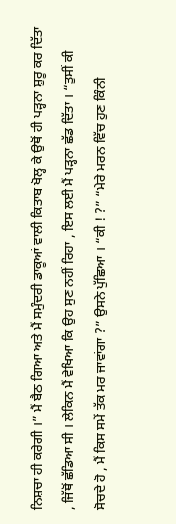ਨਿਸ਼ਚਾ ਹੀ ਕਰੇਗੀ ।” ਮੈਂ ਬੈਠ ਗਿਆ ਅਤੇ ਮੈਂ ਸਮੁੰਦਰੀ ਡਾਕੂਆਂ ਵਾਲੀ ਕਿਤਾਬ ਖੋਲ੍ਹ ਕੇ ਉਥੋਂ ਹੀ ਪੜ੍ਹਨਾ ਸ਼ੁਰੂ ਕਰ ਦਿੱਤਾ , ਜਿੱਥੋਂ ਛੱਡਿਆ ਸੀ । ਲੇਕਿਨ ਮੈਂ ਵੇਖਿਆ ਕਿ ਉਹ ਸੁਣ ਨਹੀਂ ਰਿਹਾ , ਇਸ ਲਈ ਮੈਂ ਪੜ੍ਹਨਾ ਛੱਡ ਦਿੱਤਾ । “ਤੁਸੀਂ ਕੀ ਸੋਚਦੇ ਹੋ , ਮੈਂ ਕਿਸ ਸਮੇਂ ਤੱਕ ਮਰ ਜਾਵਾਂਗਾ ?” ਉਸਨੇ ਪੁੱਛਿਆ । “ਕੀ ! ?” “ਮੇਰੇ ਮਰਨ ਵਿੱਚ ਹੁਣ ਕਿੰਨੀ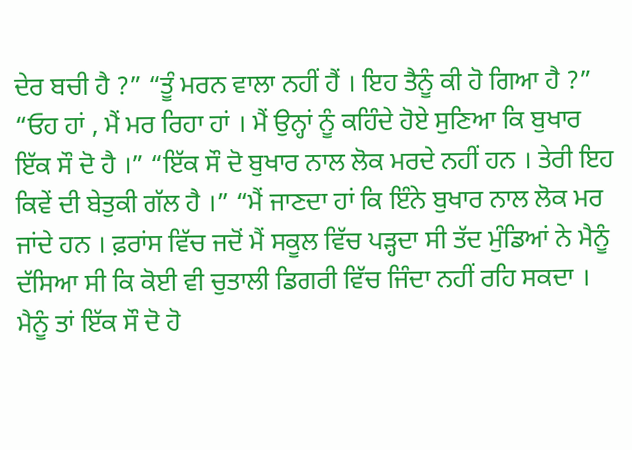ਦੇਰ ਬਚੀ ਹੈ ?” “ਤੂੰ ਮਰਨ ਵਾਲਾ ਨਹੀਂ ਹੈਂ । ਇਹ ਤੈਨੂੰ ਕੀ ਹੋ ਗਿਆ ਹੈ ?” “ਓਹ ਹਾਂ , ਮੈਂ ਮਰ ਰਿਹਾ ਹਾਂ । ਮੈਂ ਉਨ੍ਹਾਂ ਨੂੰ ਕਹਿੰਦੇ ਹੋਏ ਸੁਣਿਆ ਕਿ ਬੁਖਾਰ ਇੱਕ ਸੌ ਦੋ ਹੈ ।” “ਇੱਕ ਸੌ ਦੋ ਬੁਖਾਰ ਨਾਲ ਲੋਕ ਮਰਦੇ ਨਹੀਂ ਹਨ । ਤੇਰੀ ਇਹ ਕਿਵੇਂ ਦੀ ਬੇਤੁਕੀ ਗੱਲ ਹੈ ।” “ਮੈਂ ਜਾਣਦਾ ਹਾਂ ਕਿ ਇੰਨੇ ਬੁਖਾਰ ਨਾਲ ਲੋਕ ਮਰ ਜਾਂਦੇ ਹਨ । ਫ਼ਰਾਂਸ ਵਿੱਚ ਜਦੋਂ ਮੈਂ ਸਕੂਲ ਵਿੱਚ ਪੜ੍ਹਦਾ ਸੀ ਤੱਦ ਮੁੰਡਿਆਂ ਨੇ ਮੈਨੂੰ ਦੱਸਿਆ ਸੀ ਕਿ ਕੋਈ ਵੀ ਚੁਤਾਲੀ ਡਿਗਰੀ ਵਿੱਚ ਜਿੰਦਾ ਨਹੀਂ ਰਹਿ ਸਕਦਾ । ਮੈਨੂੰ ਤਾਂ ਇੱਕ ਸੌ ਦੋ ਹੋ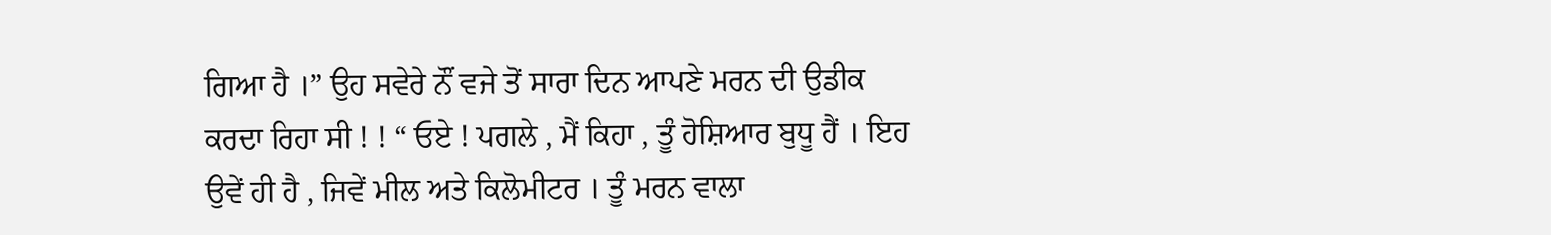ਗਿਆ ਹੈ ।” ਉਹ ਸਵੇਰੇ ਨੌਂ ਵਜੇ ਤੋਂ ਸਾਰਾ ਦਿਨ ਆਪਣੇ ਮਰਨ ਦੀ ਉਡੀਕ ਕਰਦਾ ਰਿਹਾ ਸੀ ! ! “ ਓਏ ! ਪਗਲੇ , ਮੈਂ ਕਿਹਾ , ਤੂੰ ਹੋਸ਼ਿਆਰ ਬੁਧੂ ਹੈਂ । ਇਹ ਉਵੇਂ ਹੀ ਹੈ , ਜਿਵੇਂ ਮੀਲ ਅਤੇ ਕਿਲੋਮੀਟਰ । ਤੂੰ ਮਰਨ ਵਾਲਾ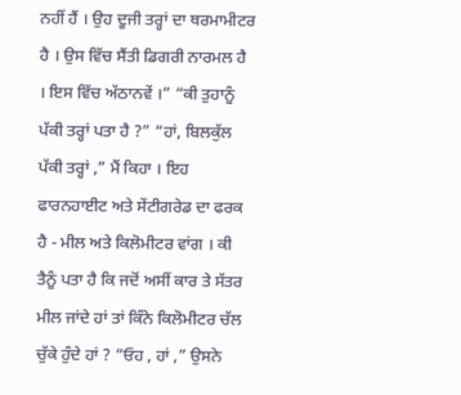ਨਹੀਂ ਹੈਂ । ਉਹ ਦੂਜੀ ਤਰ੍ਹਾਂ ਦਾ ਥਰਮਾਮੀਟਰ ਹੈ । ਉਸ ਵਿੱਚ ਸੈਂਤੀ ਡਿਗਰੀ ਨਾਰਮਲ ਹੈ । ਇਸ ਵਿੱਚ ਅੱਠਾਨਵੇਂ ।” “ਕੀ ਤੁਹਾਨੂੰ ਪੱਕੀ ਤਰ੍ਹਾਂ ਪਤਾ ਹੈ ?” “ਹਾਂ, ਬਿਲਕੁੱਲ ਪੱਕੀ ਤਰ੍ਹਾਂ ,” ਮੈਂ ਕਿਹਾ । ਇਹ ਫਾਰਨਹਾਈਟ ਅਤੇ ਸੇਂਟੀਗਰੇਡ ਦਾ ਫਰਕ ਹੈ - ਮੀਲ ਅਤੇ ਕਿਲੋਮੀਟਰ ਵਾਂਗ । ਕੀ ਤੈਨੂੰ ਪਤਾ ਹੈ ਕਿ ਜਦੋਂ ਅਸੀਂ ਕਾਰ ਤੇ ਸੱਤਰ ਮੀਲ ਜਾਂਦੇ ਹਾਂ ਤਾਂ ਕਿੰਨੇ ਕਿਲੋਮੀਟਰ ਚੱਲ ਚੁੱਕੇ ਹੁੰਦੇ ਹਾਂ ? “ਓਹ , ਹਾਂ ,” ਉਸਨੇ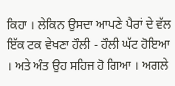ਕਿਹਾ । ਲੇਕਿਨ ਉਸਦਾ ਆਪਣੇ ਪੈਰਾਂ ਦੇ ਵੱਲ ਇੱਕ ਟਕ ਵੇਖਣਾ ਹੌਲੀ - ਹੌਲੀ ਘੱਟ ਹੋਇਆ । ਅਤੇ ਅੰਤ ਉਹ ਸਹਿਜ ਹੋ ਗਿਆ । ਅਗਲੇ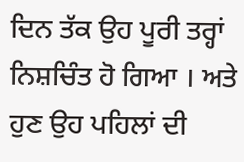ਦਿਨ ਤੱਕ ਉਹ ਪੂਰੀ ਤਰ੍ਹਾਂ ਨਿਸ਼ਚਿੰਤ ਹੋ ਗਿਆ । ਅਤੇ ਹੁਣ ਉਹ ਪਹਿਲਾਂ ਦੀ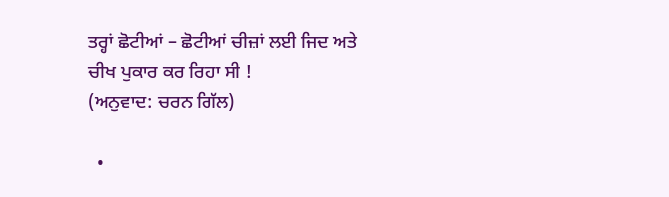ਤਰ੍ਹਾਂ ਛੋਟੀਆਂ – ਛੋਟੀਆਂ ਚੀਜ਼ਾਂ ਲਈ ਜਿਦ ਅਤੇ ਚੀਖ ਪੁਕਾਰ ਕਰ ਰਿਹਾ ਸੀ !
(ਅਨੁਵਾਦ: ਚਰਨ ਗਿੱਲ)

  •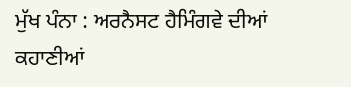ਮੁੱਖ ਪੰਨਾ : ਅਰਨੈਸਟ ਹੈਮਿੰਗਵੇ ਦੀਆਂ ਕਹਾਣੀਆਂ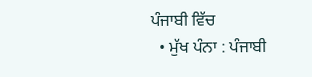ਪੰਜਾਬੀ ਵਿੱਚ
  • ਮੁੱਖ ਪੰਨਾ : ਪੰਜਾਬੀ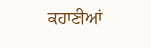ਕਹਾਣੀਆਂ